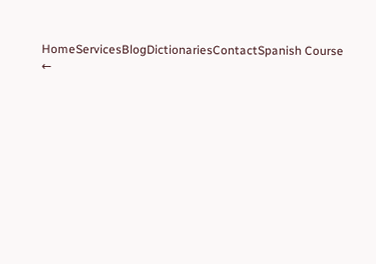HomeServicesBlogDictionariesContactSpanish Course
←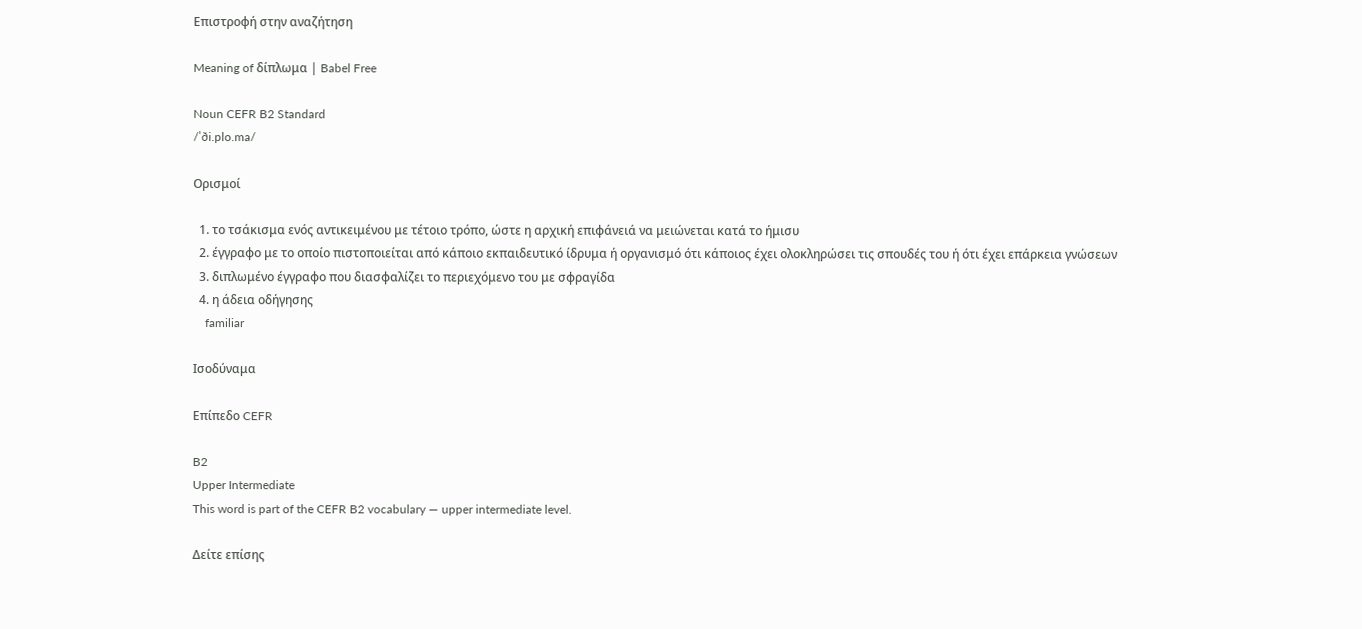Επιστροφή στην αναζήτηση

Meaning of δίπλωμα | Babel Free

Noun CEFR B2 Standard
/ˈði.plo.ma/

Ορισμοί

  1. το τσάκισμα ενός αντικειμένου με τέτοιο τρόπο, ώστε η αρχική επιφάνειά να μειώνεται κατά το ήμισυ
  2. έγγραφο με το οποίο πιστοποιείται από κάποιο εκπαιδευτικό ίδρυμα ή οργανισμό ότι κάποιος έχει ολοκληρώσει τις σπουδές του ή ότι έχει επάρκεια γνώσεων
  3. διπλωμένο έγγραφο που διασφαλίζει το περιεχόμενο του με σφραγίδα
  4. η άδεια οδήγησης
    familiar

Ισοδύναμα

Επίπεδο CEFR

B2
Upper Intermediate
This word is part of the CEFR B2 vocabulary — upper intermediate level.

Δείτε επίσης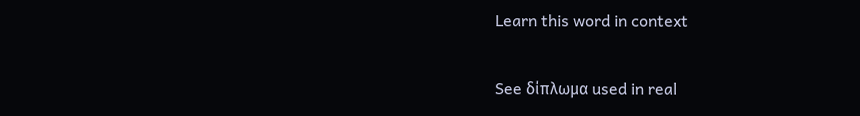Learn this word in context

See δίπλωμα used in real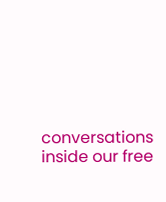conversations inside our free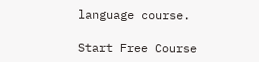language course.

Start Free Course